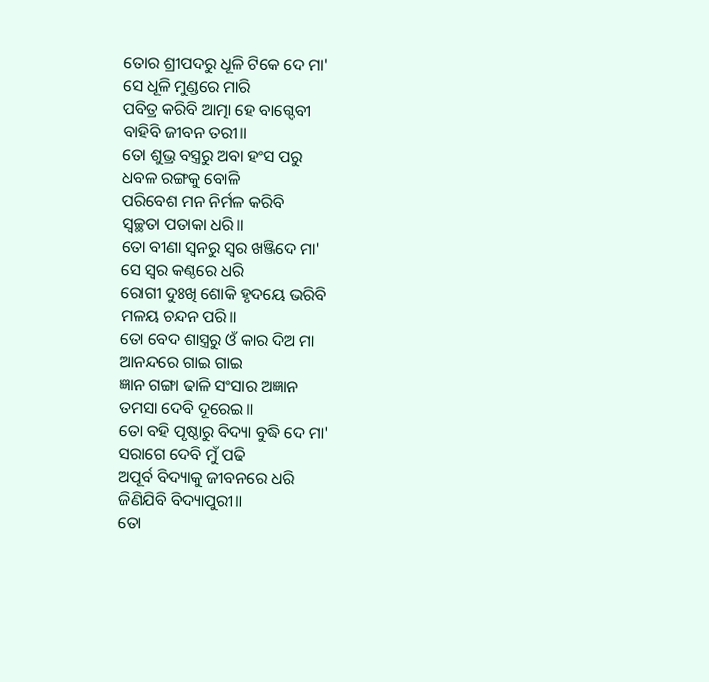ତୋର ଶ୍ରୀପଦରୁ ଧୂଳି ଟିକେ ଦେ ମା'
ସେ ଧୂଳି ମୁଣ୍ଡରେ ମାରି
ପବିତ୍ର କରିବି ଆତ୍ମା ହେ ବାଗ୍ଦେବୀ
ବାହିବି ଜୀବନ ତରୀ॥
ତୋ ଶୁଭ୍ର ବସ୍ତ୍ରରୁ ଅବା ହଂସ ପରୁ
ଧବଳ ରଙ୍ଗକୁ ବୋଳି
ପରିବେଶ ମନ ନିର୍ମଳ କରିବି
ସ୍ୱଚ୍ଛତା ପତାକା ଧରି॥
ତୋ ବୀଣା ସ୍ୱନରୁ ସ୍ୱର ଖଞ୍ଜିଦେ ମା'
ସେ ସ୍ୱର କଣ୍ଠରେ ଧରି
ରୋଗୀ ଦୁଃଖି ଶୋକି ହୃଦୟେ ଭରିବି
ମଳୟ ଚନ୍ଦନ ପରି॥
ତୋ ବେଦ ଶାସ୍ତ୍ରରୁ ଓଁ କାର ଦିଅ ମା
ଆନନ୍ଦରେ ଗାଇ ଗାଇ
ଜ୍ଞାନ ଗଙ୍ଗା ଢାଳି ସଂସାର ଅଜ୍ଞାନ
ତମସା ଦେବି ଦୂରେଇ॥
ତୋ ବହି ପୃଷ୍ଠାରୁ ବିଦ୍ୟା ବୁଦ୍ଧି ଦେ ମା'
ସରାଗେ ଦେବି ମୁଁ ପଢି
ଅପୂର୍ବ ବିଦ୍ୟାକୁ ଜୀବନରେ ଧରି
ଜିଣିଯିବି ବିଦ୍ୟାପୁରୀ॥
ତୋ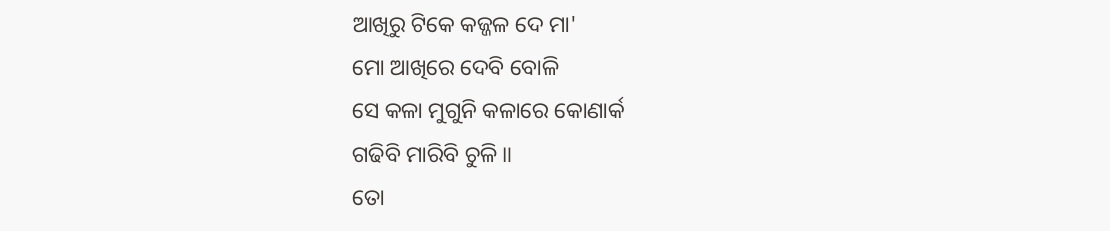ଆଖିରୁ ଟିକେ କଜ୍ଜଳ ଦେ ମା'
ମୋ ଆଖିରେ ଦେବି ବୋଳି
ସେ କଳା ମୁଗୁନି କଳାରେ କୋଣାର୍କ
ଗଢିବି ମାରିବି ଚୁଳି॥
ତୋ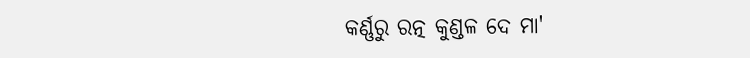କର୍ଣ୍ଣରୁ ରତ୍ନ କୁଣ୍ଡଳ ଦେ ମା'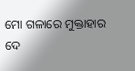ମୋ ଗଳାରେ ମୁକ୍ତାହାର ଦେ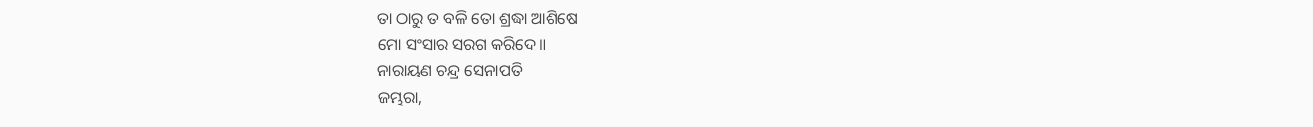ତା ଠାରୁ ତ ବଳି ତୋ ଶ୍ରଦ୍ଧା ଆଶିଷେ
ମୋ ସଂସାର ସରଗ କରିଦେ॥
ନାରାୟଣ ଚନ୍ଦ୍ର ସେନାପତି
ଜମ୍ଭରା,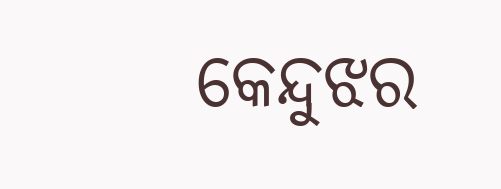କେନ୍ଦୁଝର